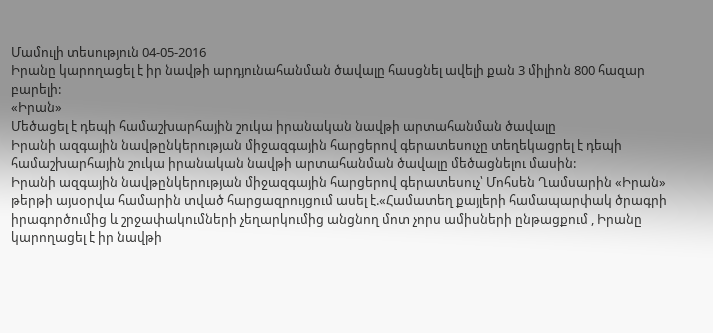Մամուլի տեսություն 04-05-2016
Իրանը կարողացել է իր նավթի արդյունահանման ծավալը հասցնել ավելի քան 3 միլիոն 800 հազար բարելի:
«Իրան»
Մեծացել է դեպի համաշխարհային շուկա իրանական նավթի արտահանման ծավալը
Իրանի ազգային նավթընկերության միջազգային հարցերով գերատեսուչը տեղեկացրել է դեպի համաշխարհային շուկա իրանական նավթի արտահանման ծավալը մեծացնելու մասին:
Իրանի ազգային նավթընկերության միջազգային հարցերով գերատեսուչ՝ Մոհսեն Ղամսարին «Իրան» թերթի այսօրվա համարին տված հարցազրույցում ասել է.«Համատեղ քայլերի համապարփակ ծրագրի իրագործումից և շրջափակումների չեղարկումից անցնող մոտ չորս ամիսների ընթացքում , Իրանը կարողացել է իր նավթի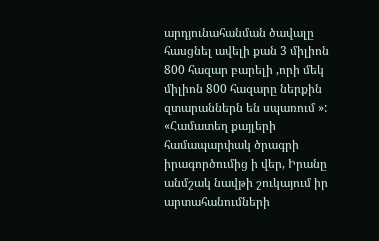արդյունահանման ծավալը հասցնել ավելի քան 3 միլիոն 800 հազար բարելի ,որի մեկ միլիոն 800 հազարը ներքին զտարաններն են սպառում »:
«Համատեղ քայլերի համապարփակ ծրագրի իրագործումից ի վեր, Իրանը անմշակ նավթի շուկայում իր արտահանումների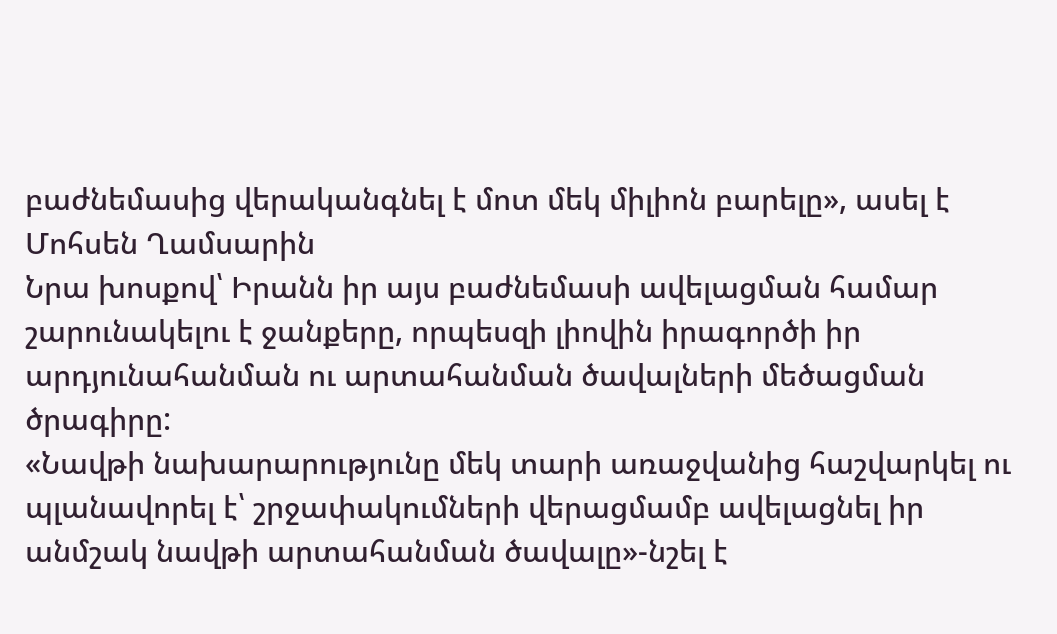բաժնեմասից վերականգնել է մոտ մեկ միլիոն բարելը», ասել է Մոհսեն Ղամսարին
Նրա խոսքով՝ Իրանն իր այս բաժնեմասի ավելացման համար շարունակելու է ջանքերը, որպեսզի լիովին իրագործի իր արդյունահանման ու արտահանման ծավալների մեծացման ծրագիրը:
«Նավթի նախարարությունը մեկ տարի առաջվանից հաշվարկել ու պլանավորել է՝ շրջափակումների վերացմամբ ավելացնել իր անմշակ նավթի արտահանման ծավալը»-նշել է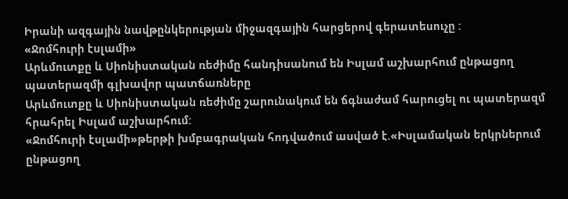Իրանի ազգային նավթընկերության միջազգային հարցերով գերատեսուչը :
«Ջոմհուրի էսլամի»
Արևմուտքը և Սիոնիստական ռեժիմը հանդիսանում են Իսլամ աշխարհում ընթացող պատերազմի գլխավոր պատճառները
Արևմուտքը և Սիոնիստական ռեժիմը շարունակում են ճգնաժամ հարուցել ու պատերազմ հրահրել Իսլամ աշխարհում:
«Ջոմհուրի էսլամի»թերթի խմբագրական հոդվածում ասված է.«Իսլամական երկրներում ընթացող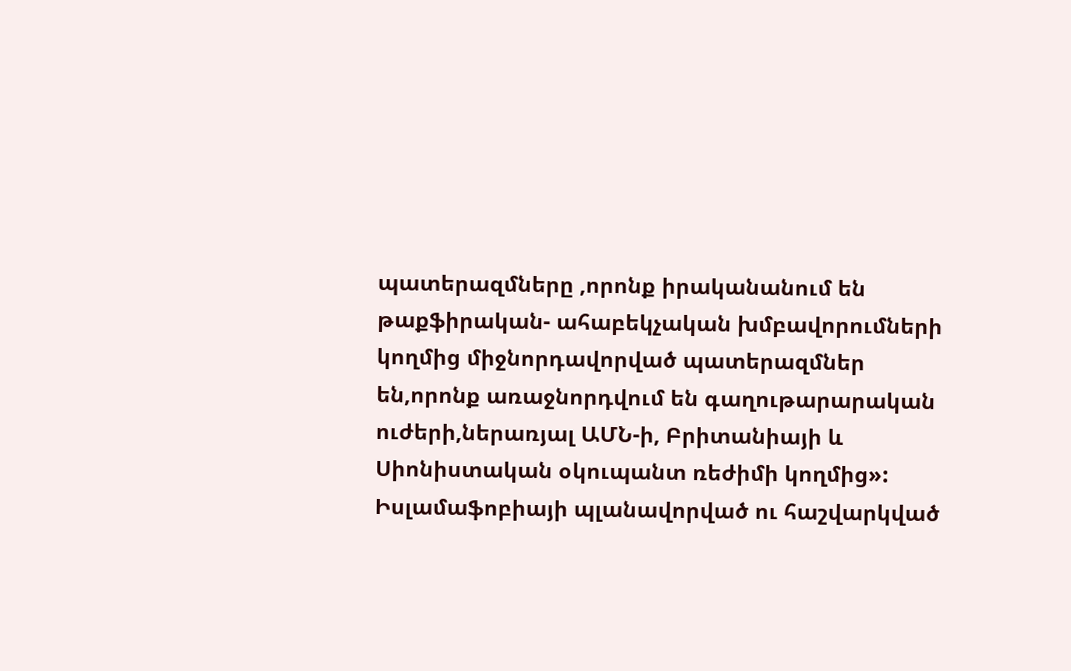պատերազմները ,որոնք իրականանում են թաքֆիրական- ահաբեկչական խմբավորումների կողմից միջնորդավորված պատերազմներ են,որոնք առաջնորդվում են գաղութարարական ուժերի,ներառյալ ԱՄՆ-ի, Բրիտանիայի և Սիոնիստական օկուպանտ ռեժիմի կողմից»:
Իսլամաֆոբիայի պլանավորված ու հաշվարկված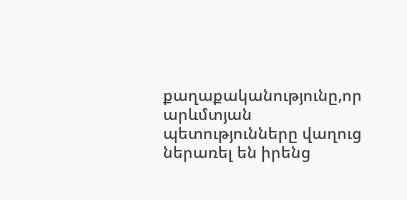քաղաքականությունը,որ արևմտյան պետությունները վաղուց ներառել են իրենց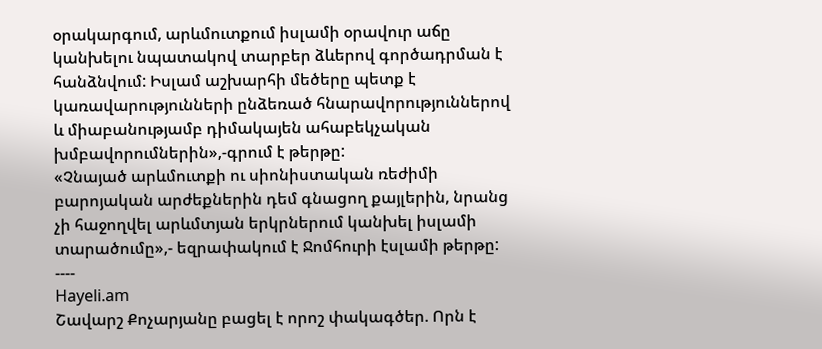օրակարգում, արևմուտքում իսլամի օրավուր աճը կանխելու նպատակով տարբեր ձևերով գործադրման է հանձնվում: Իսլամ աշխարհի մեծերը պետք է կառավարությունների ընձեռած հնարավորություններով և միաբանությամբ դիմակայեն ահաբեկչական խմբավորումներին»,-գրում է թերթը:
«Չնայած արևմուտքի ու սիոնիստական ռեժիմի բարոյական արժեքներին դեմ գնացող քայլերին, նրանց չի հաջողվել արևմտյան երկրներում կանխել իսլամի տարածումը»,- եզրափակում է Ջոմհուրի էսլամի թերթը:
----
Hayeli.am
Շավարշ Քոչարյանը բացել է որոշ փակագծեր. Որն է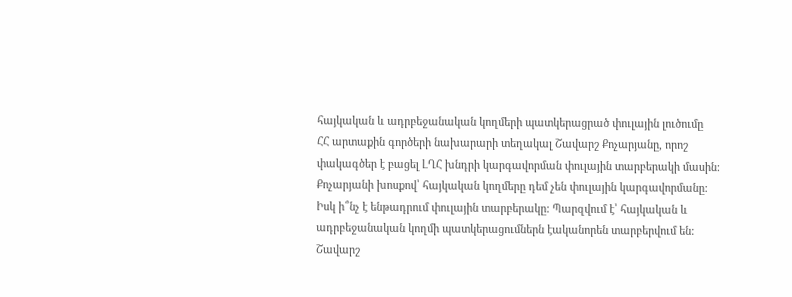հայկական և ադրբեջանական կողմերի պատկերացրած փուլային լուծումը
ՀՀ արտաքին գործերի նախարարի տեղակալ Շավարշ Քոչարյանը, որոշ փակագծեր է բացել ԼՂՀ խնդրի կարգավորման փուլային տարբերակի մասին: Քոչարյանի խոսքով՝ հայկական կողմերը դեմ չեն փուլային կարգավորմանը:
Իսկ ի՞նչ է ենթադրում փուլային տարբերակը: Պարզվում է՝ հայկական և ադրբեջանական կողմի պատկերացումներն էականորեն տարբերվում են: Շավարշ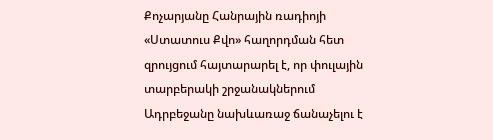Քոչարյանը Հանրային ռադիոյի «Ստատուս Քվո» հաղորդման հետ զրույցում հայտարարել է, որ փուլային տարբերակի շրջանակներում Ադրբեջանը նախևառաջ ճանաչելու է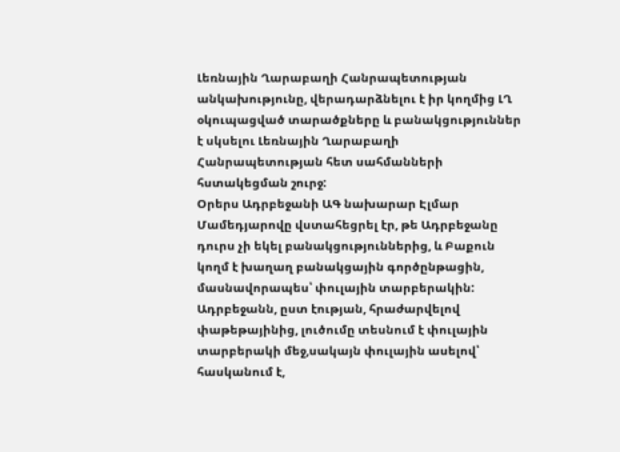Լեռնային Ղարաբաղի Հանրապետության անկախությունը, վերադարձնելու է իր կողմից ԼՂ օկուպացված տարածքները և բանակցություններ է սկսելու Լեռնային Ղարաբաղի Հանրապետության հետ սահմանների հստակեցման շուրջ:
Օրերս Ադրբեջանի ԱԳ նախարար Էլմար Մամեդյարովը վստահեցրել էր, թե Ադրբեջանը դուրս չի եկել բանակցություններից, և Բաքուն կողմ է խաղաղ բանակցային գործընթացին, մասնավորապես՝ փուլային տարբերակին: Ադրբեջանն, ըստ էության, հրաժարվելով փաթեթայինից, լուծումը տեսնում է փուլային տարբերակի մեջ,սակայն փուլային ասելով՝ հասկանում է,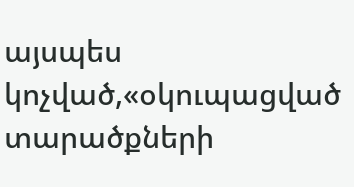այսպես կոչված,«օկուպացված տարածքների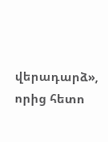վերադարձ», որից հետո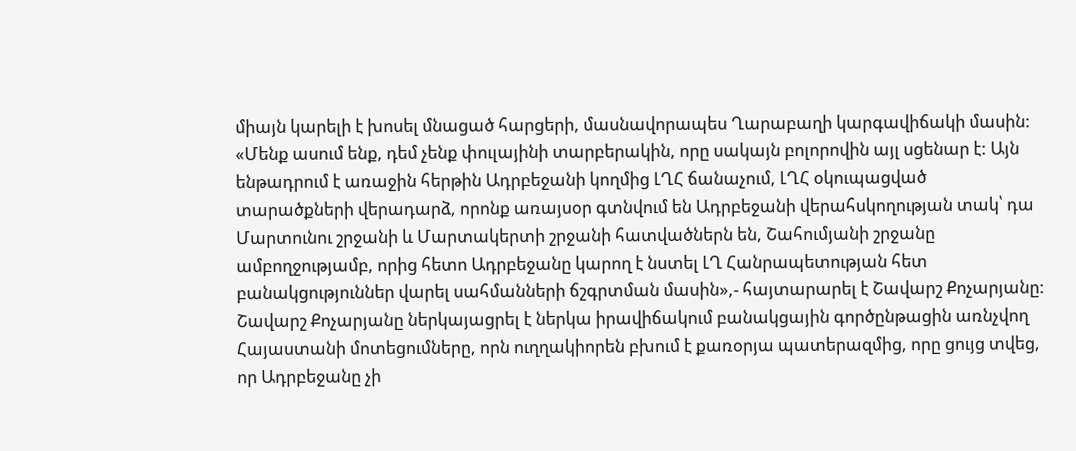միայն կարելի է խոսել մնացած հարցերի, մասնավորապես Ղարաբաղի կարգավիճակի մասին:
«Մենք ասում ենք, դեմ չենք փուլայինի տարբերակին, որը սակայն բոլորովին այլ սցենար է: Այն ենթադրում է առաջին հերթին Ադրբեջանի կողմից ԼՂՀ ճանաչում, ԼՂՀ օկուպացված տարածքների վերադարձ, որոնք առայսօր գտնվում են Ադրբեջանի վերահսկողության տակ՝ դա Մարտունու շրջանի և Մարտակերտի շրջանի հատվածներն են, Շահումյանի շրջանը ամբողջությամբ, որից հետո Ադրբեջանը կարող է նստել ԼՂ Հանրապետության հետ բանակցություններ վարել սահմանների ճշգրտման մասին»,- հայտարարել է Շավարշ Քոչարյանը:
Շավարշ Քոչարյանը ներկայացրել է ներկա իրավիճակում բանակցային գործընթացին առնչվող Հայաստանի մոտեցումները, որն ուղղակիորեն բխում է քառօրյա պատերազմից, որը ցույց տվեց, որ Ադրբեջանը չի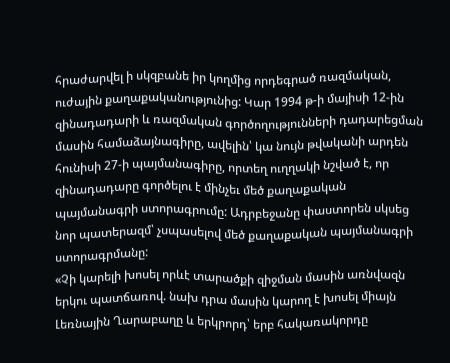հրաժարվել ի սկզբանե իր կողմից որդեգրած ռազմական, ուժային քաղաքականությունից: Կար 1994 թ-ի մայիսի 12-ին զինադադարի և ռազմական գործողությունների դադարեցման մասին համաձայնագիրը, ավելին՝ կա նույն թվականի արդեն հունիսի 27-ի պայմանագիրը, որտեղ ուղղակի նշված է, որ զինադադարը գործելու է մինչեւ մեծ քաղաքական պայմանագրի ստորագրումը: Ադրբեջանը փաստորեն սկսեց նոր պատերազմ՝ չսպասելով մեծ քաղաքական պայմանագրի ստորագրմանը:
«Չի կարելի խոսել որևէ տարածքի զիջման մասին առնվազն երկու պատճառով. նախ դրա մասին կարող է խոսել միայն Լեռնային Ղարաբաղը և երկրորդ՝ երբ հակառակորդը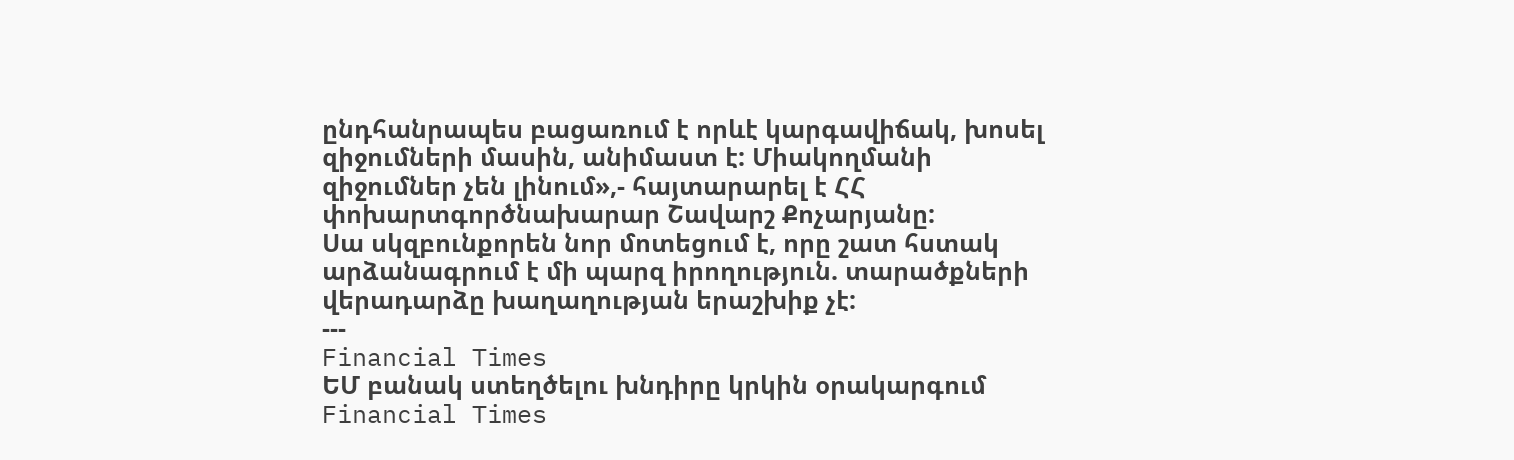ընդհանրապես բացառում է որևէ կարգավիճակ, խոսել զիջումների մասին, անիմաստ է: Միակողմանի զիջումներ չեն լինում»,- հայտարարել է ՀՀ փոխարտգործնախարար Շավարշ Քոչարյանը:
Սա սկզբունքորեն նոր մոտեցում է, որը շատ հստակ արձանագրում է մի պարզ իրողություն. տարածքների վերադարձը խաղաղության երաշխիք չէ:
---
Financial Times
ԵՄ բանակ ստեղծելու խնդիրը կրկին օրակարգում
Financial Times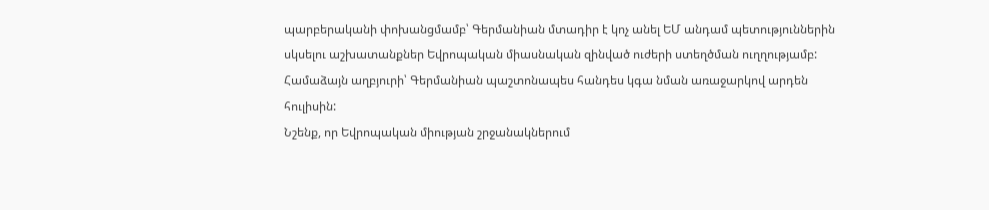պարբերականի փոխանցմամբ՝ Գերմանիան մտադիր է կոչ անել ԵՄ անդամ պետություններին սկսելու աշխատանքներ Եվրոպական միասնական զինված ուժերի ստեղծման ուղղությամբ: Համաձայն աղբյուրի՝ Գերմանիան պաշտոնապես հանդես կգա նման առաջարկով արդեն հուլիսին:
Նշենք, որ Եվրոպական միության շրջանակներում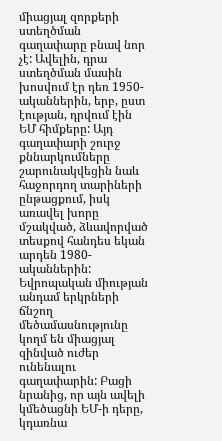միացյալ զորքերի ստեղծման գաղափարը բնավ նոր չէ: Ավելին, դրա ստեղծման մասին խոսվում էր դեռ 1950-ականներին, երբ, ըստ էության, դրվում էին ԵՄ հիմքերը: Այդ գաղափարի շուրջ քննարկումները շարունակվեցին նաև հաջորդող տարիների ընթացքում, իսկ առավել խորը մշակված, ձևավորված տեսքով հանդես եկան արդեն 1980-ականներին:
Եվրոպական միության անդամ երկրների ճնշող մեծամասնությունը կողմ են միացյալ զինված ուժեր ունենալու գաղափարին: Բացի նրանից, որ այն ավելի կմեծացնի ԵՄ-ի դերը, կդառնա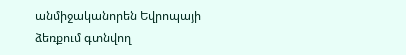անմիջականորեն Եվրոպայի ձեռքում գտնվող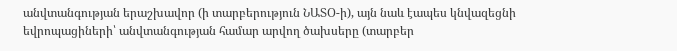անվտանգության երաշխավոր (ի տարբերություն ՆԱՏՕ-ի), այն նաև էապես կնվազեցնի եվրոպացիների՝ անվտանգության համար արվող ծախսերը (տարբեր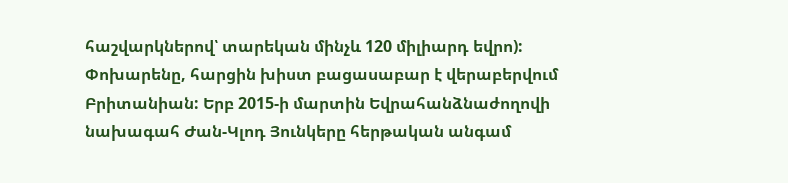հաշվարկներով՝ տարեկան մինչև 120 միլիարդ եվրո):
Փոխարենը, հարցին խիստ բացասաբար է վերաբերվում Բրիտանիան: Երբ 2015-ի մարտին Եվրահանձնաժողովի նախագահ Ժան-Կլոդ Յունկերը հերթական անգամ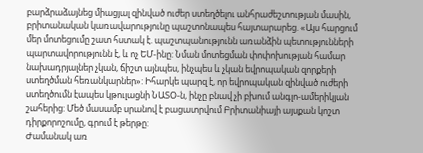բարձրաձայնեց միացյալ զինված ուժեր ստեղծելու անհրաժեշտության մասին, բրիտանական կառավարությունը պաշտոնապես հայտարարեց. «Այս հարցում մեր մոտեցումը շատ հստակ է. պաշտպանությունն առանձին պետությունների պարտավորությունն է, և ոչ ԵՄ-ինը: Նման մոտեցման փոփոխության համար նախադրյալներ չկան, ճիշտ այնպես, ինչպես և չկան եվրոպական զորքերի ստեղծման հեռանկարներ»: Իհարկե պարզ է, որ եվրոպական զինված ուժերի ստեղծումն էապես կթուլացնի ՆԱՏՕ-ն, ինչը բնավ չի բխում անգլո-ամերիկյան շահերից: Մեծ մասամբ սրանով է բացատրվում Բրիտանիայի այսքան կոշտ դիրքորոշումը, գրում է թերթը:
Ժամանակ առ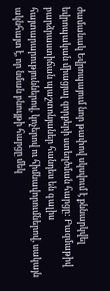ժամանակ Եվրոպայում նոր թափով սկսվում է քննարկվել եվրոպական միացյալ զորքերի ստեղծման հարցը: Բազմաթիվ բարձրաստիճան պաշտոնյաներ հանդես են գալիս հայտարարություններով, կոչերով ու հիմնավորումներով, սակայն ակնհայտ է, որ նման բնույթի հարցը մեկ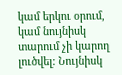կամ երկու օրում, կամ նույնիսկ տարում չի կարող լուծվել: Նույնիսկ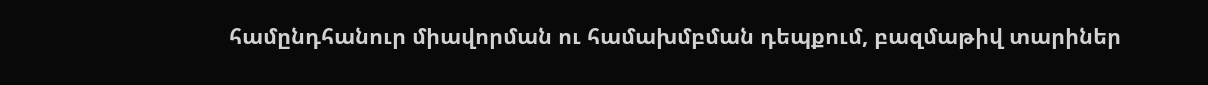համընդհանուր միավորման ու համախմբման դեպքում, բազմաթիվ տարիներ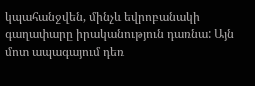կպահանջվեն, մինչև եվրոբանակի գաղափարը իրականություն դառնա: Այն մոտ ապագայում դեռ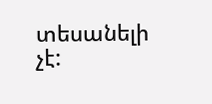տեսանելի չէ: